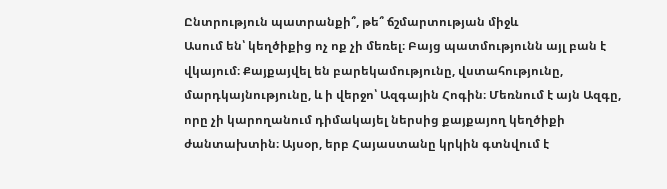Ընտրություն պատրանքի՞, թե՞ ճշմարտության միջև
Ասում են՝ կեղծիքից ոչ ոք չի մեռել։ Բայց պատմությունն այլ բան է վկայում։ Քայքայվել են բարեկամությունը, վստահությունը, մարդկայնությունը, և ի վերջո՝ Ազգային Հոգին։ Մեռնում է այն Ազգը, որը չի կարողանում դիմակայել ներսից քայքայող կեղծիքի ժանտախտին։ Այսօր, երբ Հայաստանը կրկին գտնվում է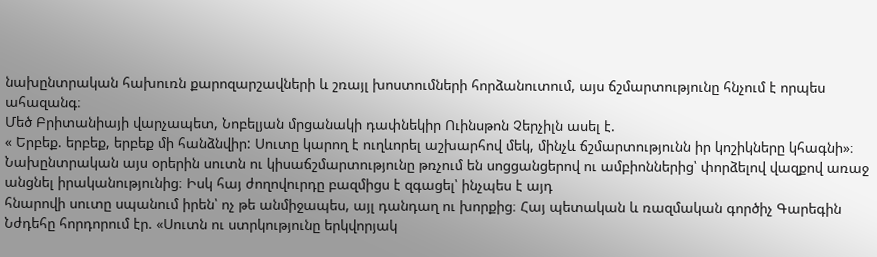նախընտրական հախուռն քարոզարշավների և շռայլ խոստումների հորձանուտում, այս ճշմարտությունը հնչում է որպես ահազանգ։
Մեծ Բրիտանիայի վարչապետ, Նոբելյան մրցանակի դափնեկիր Ուինսթոն Չերչիլն ասել է.
« Երբեք. երբեք, երբեք մի հանձնվիր: Սուտը կարող է ուղևորել աշխարհով մեկ, մինչև ճշմարտությունն իր կոշիկները կհագնի»։
Նախընտրական այս օրերին սուտն ու կիսաճշմարտությունը թռչում են սոցցանցերով ու ամբիոններից՝ փորձելով վազքով առաջ անցնել իրականությունից։ Իսկ հայ ժողովուրդը բազմիցս է զգացել՝ ինչպես է այդ
հնարովի սուտը սպանում իրեն՝ ոչ թե անմիջապես, այլ դանդաղ ու խորքից։ Հայ պետական և ռազմական գործիչ Գարեգին Նժդեհը հորդորում էր. «Սուտն ու ստրկությունը երկվորյակ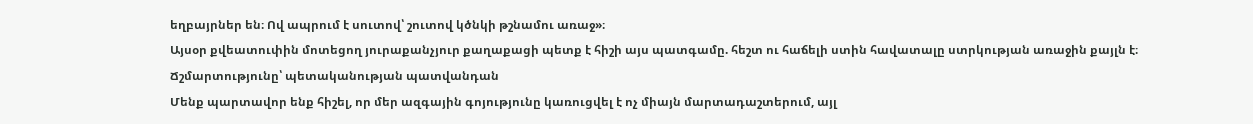եղբայրներ են։ Ով ապրում է սուտով՝ շուտով կծնկի թշնամու առաջ»։
Այսօր քվեատուփին մոտեցող յուրաքանչյուր քաղաքացի պետք է հիշի այս պատգամը. հեշտ ու հաճելի ստին հավատալը ստրկության առաջին քայլն է։
Ճշմարտությունը՝ պետականության պատվանդան
Մենք պարտավոր ենք հիշել, որ մեր ազգային գոյությունը կառուցվել է ոչ միայն մարտադաշտերում, այլ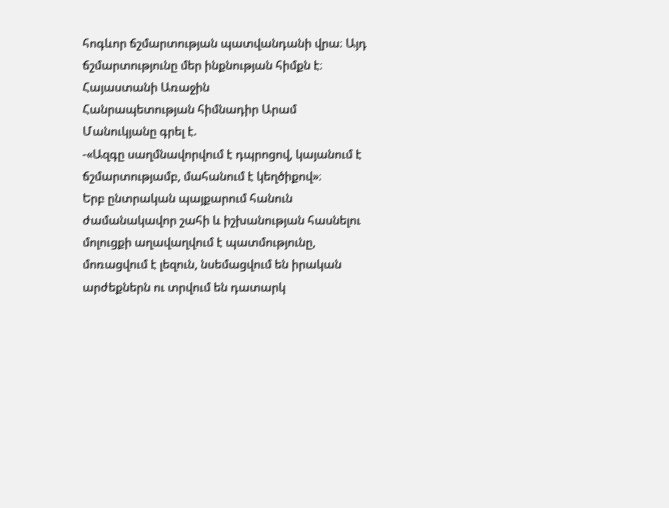հոգևոր ճշմարտության պատվանդանի վրա։ Այդ ճշմարտությունը մեր ինքնության հիմքն է։ Հայաստանի Առաջին
Հանրապետության հիմնադիր Արամ Մանուկյանը գրել է.
-«Ազգը սաղմնավորվում է դպրոցով, կայանում է ճշմարտությամբ, մահանում է կեղծիքով»։
Երբ ընտրական պայքարում հանուն ժամանակավոր շահի և իշխանության հասնելու մոլուցքի աղավաղվում է պատմությունը, մոռացվում է լեզուն, նսեմացվում են իրական արժեքներն ու տրվում են դատարկ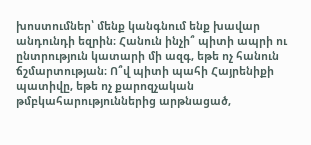խոստումներ՝ մենք կանգնում ենք խավար անդունդի եզրին։ Հանուն ինչի՞ պիտի ապրի ու ընտրություն կատարի մի ազգ, եթե ոչ հանուն ճշմարտության։ Ո՞վ պիտի պահի Հայրենիքի պատիվը, եթե ոչ քարոզչական թմբկահարություններից արթնացած,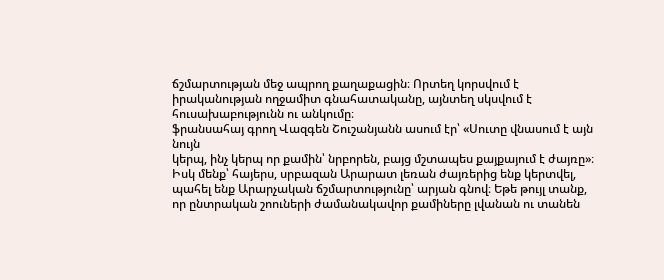ճշմարտության մեջ ապրող քաղաքացին։ Որտեղ կորսվում է իրականության ողջամիտ գնահատականը, այնտեղ սկսվում է հուսախաբությունն ու անկումը։
ֆրանսահայ գրող Վազգեն Շուշանյանն ասում էր՝ «Սուտը վնասում է այն նույն
կերպ, ինչ կերպ որ քամին՝ նրբորեն, բայց մշտապես քայքայում է ժայռը»։ Իսկ մենք՝ հայերս, սրբազան Արարատ լեռան ժայռերից ենք կերտվել, պահել ենք Արարչական ճշմարտությունը՝ արյան գնով։ Եթե թույլ տանք, որ ընտրական շոուների ժամանակավոր քամիները լվանան ու տանեն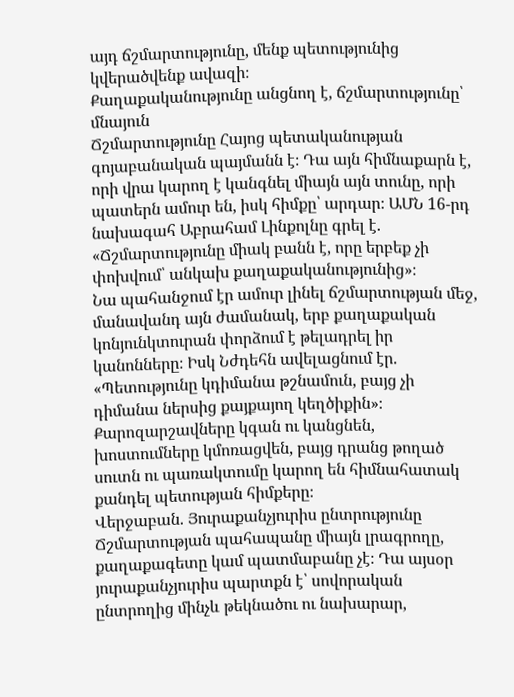այդ ճշմարտությունը, մենք պետությունից կվերածվենք ավազի։
Քաղաքականությունը անցնող է, ճշմարտությունը՝ մնայուն
Ճշմարտությունը Հայոց պետականության գոյաբանական պայմանն է։ Դա այն հիմնաքարն է, որի վրա կարող է կանգնել միայն այն տունը, որի պատերն ամուր են, իսկ հիմքը՝ արդար։ ԱՄՆ 16-րդ նախագահ Աբրահամ Լինքոլնը գրել է.
«Ճշմարտությունը միակ բանն է, որը երբեք չի փոխվում՝ անկախ քաղաքականությունից»։
Նա պահանջում էր ամուր լինել ճշմարտության մեջ, մանավանդ այն ժամանակ, երբ քաղաքական կոնյունկտուրան փորձում է թելադրել իր կանոնները։ Իսկ Նժդեհն ավելացնում էր. «Պետությունը կդիմանա թշնամուն, բայց չի դիմանա ներսից քայքայող կեղծիքին»։ Քարոզարշավները կգան ու կանցնեն, խոստումները կմոռացվեն, բայց դրանց թողած սուտն ու պառակտումը կարող են հիմնահատակ քանդել պետության հիմքերը։
Վերջաբան. Յուրաքանչյուրիս ընտրությունը
Ճշմարտության պահապանը միայն լրագրողը, քաղաքագետը կամ պատմաբանը չէ։ Դա այսօր յուրաքանչյուրիս պարտքն է՝ սովորական ընտրողից մինչև թեկնածու ու նախարար,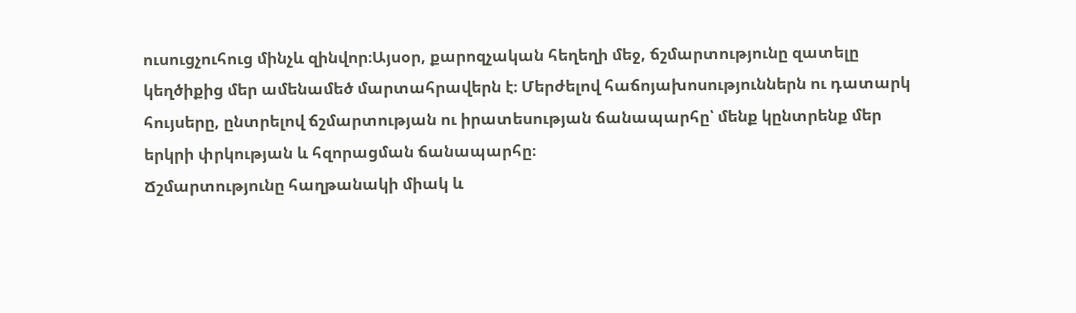ուսուցչուհուց մինչև զինվոր։Այսօր, քարոզչական հեղեղի մեջ, ճշմարտությունը զատելը կեղծիքից մեր ամենամեծ մարտահրավերն է։ Մերժելով հաճոյախոսություններն ու դատարկ հույսերը, ընտրելով ճշմարտության ու իրատեսության ճանապարհը՝ մենք կընտրենք մեր երկրի փրկության և հզորացման ճանապարհը։
Ճշմարտությունը հաղթանակի միակ և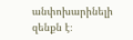անփոխարինելի զենքն է։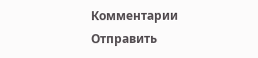Комментарии
Отправить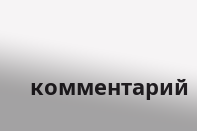комментарий